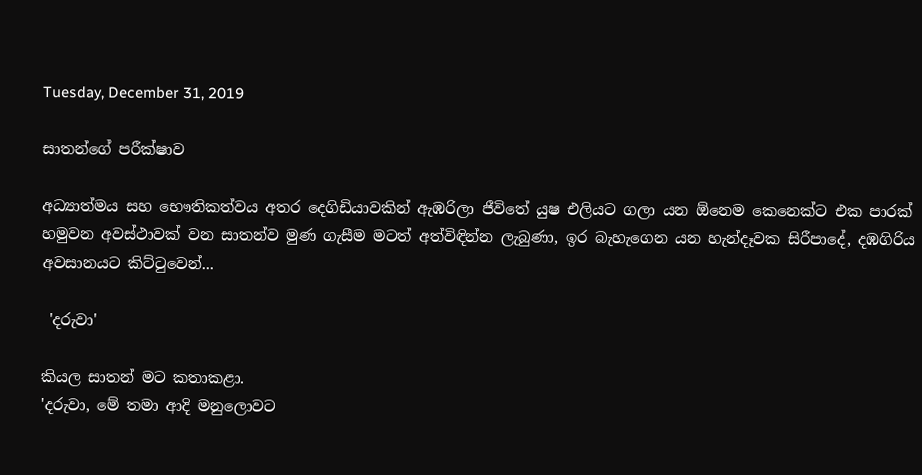Tuesday, December 31, 2019

සාතන්ගේ පරීක්ෂාව

අධ්‍යාත්මය සහ භෞතිකත්වය අතර දෙගිඩියාවකින් ඇඹරිලා ජීවිතේ යුෂ එලියට ගලා යන ඕනෙම කෙනෙක්ට එක පාරක් හමුවන අවස්ථාවක් වන සාතන්ව මුණ ගැසීම මටත් අත්විඳින්න ලැබුණා, ඉර බැහැගෙන යන හැන්දෑවක සිරීපාදේ, දඹගිරිය අවසානයට කිට්ටුවෙන්...

 'දරුවා'

කියල සාතන් මට කතාකළා.
'දරුවා, මේ තමා ආදි මනුලොවට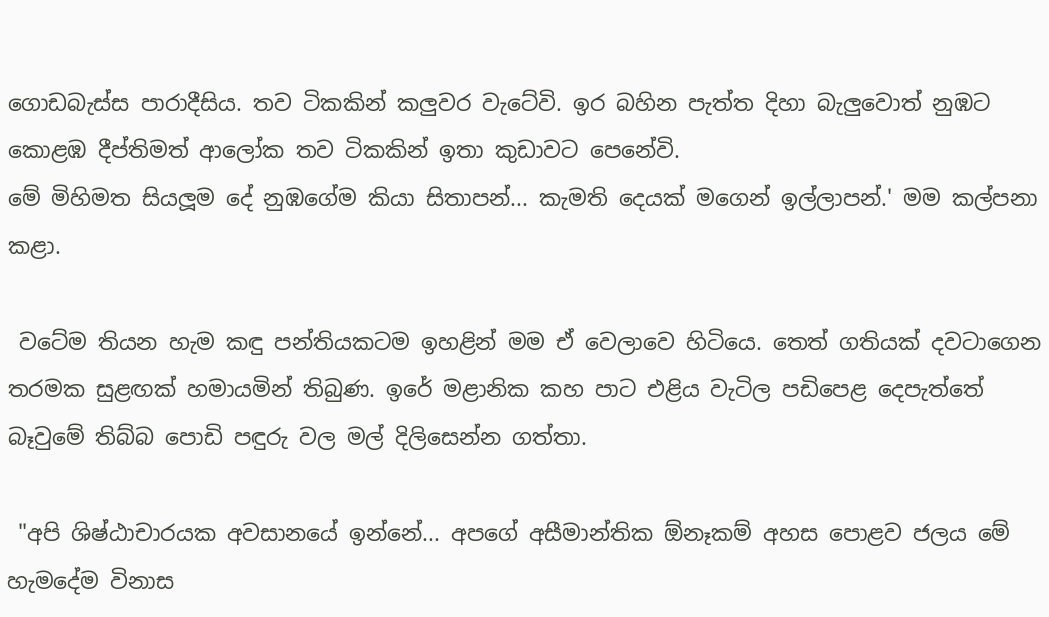ගොඩබැස්ස පාරාදීසිය. තව ටිකකින් කලුවර වැටේවි. ඉර බහින පැත්ත දිහා බැලුවොත් නුඹට කොළඹ දීප්තිමත් ආලෝක තව ටිකකින් ඉතා කුඩාවට පෙනේවි.
මේ මිහිමත සියලූම දේ නුඹගේම කියා සිතාපන්... කැමති දෙයක් මගෙන් ඉල්ලාපන්.' මම කල්පනා කළා.

 වටේම තියන හැම කඳු පන්තියකටම ඉහළින් මම ඒ වෙලාවෙ හිටියෙ. තෙත් ගතියක් දවටාගෙන තරමක සුළඟක් හමායමින් තිබුණ. ඉරේ මළානික කහ පාට එළිය වැටිල පඩිපෙළ දෙපැත්තේ බෑවුමේ තිබ්බ පොඩි පඳුරු වල මල් දිලිසෙන්න ගත්තා.

 "අපි ශිෂ්ඨාචාරයක අවසානයේ ඉන්නේ... අපගේ අසීමාන්තික ඕනෑකම් අහස පොළව ජලය මේ හැමදේම විනාස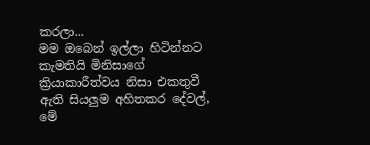කරලා...
මම ඔබෙන් ඉල්ලා හිටින්නට කැමතියි මිනිසාගේ ක්‍රියාකාරීත්වය නිසා එකතුවී ඇති සියලුම අහිතකර දේවල්, මේ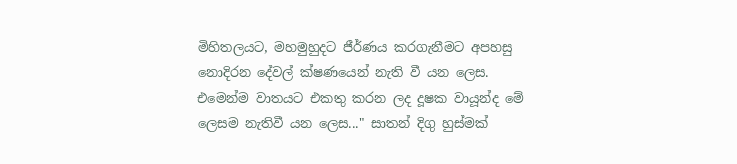මිහිතලයට, මහමුහුදට ජීර්ණය කරගැනීමට අපහසු නොදිරන දේවල් ක්ෂණයෙන් නැති වී යන ලෙස. එමෙන්ම වාතයට එකතු කරන ලද දූෂක වායූන්ද මේ ලෙසම නැතිවී යන ලෙස..." සාතන් දිගු හුස්මක්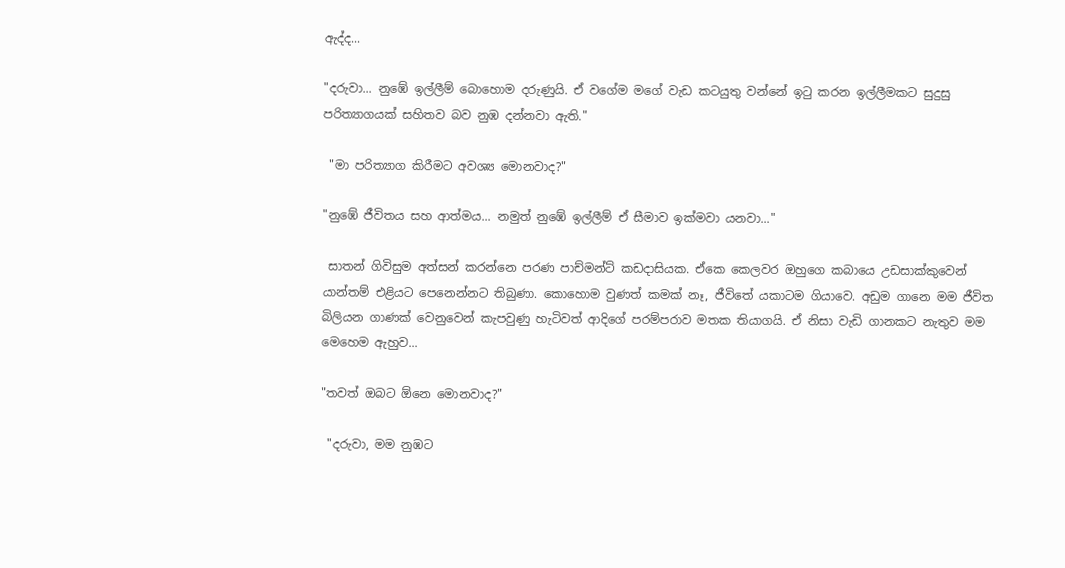ඇද්ද...

"දරුවා... නුඹේ ඉල්ලීම් බොහොම දරුණුයි. ඒ වගේම මගේ වැඩ කටයුතු වන්නේ ඉටු කරන ඉල්ලීමකට සුදුසු පරිත්‍යාගයක් සහිතව බව නුඹ දන්නවා ඇති."

 "මා පරිත්‍යාග කිරීමට අවශ්‍ය මොනවාද?"

"නුඹේ ජීවිතය සහ ආත්මය... නමුත් නුඹේ ඉල්ලීම් ඒ සීමාව ඉක්මවා යනවා..."

 සාතන් ගිවිසුම අත්සන් කරන්නෙ පරණ පාච්මන්ට් කඩදාසියක. ඒකෙ කෙලවර ඔහුගෙ කබායෙ උඩසාක්කුවෙන් යාන්තම් එළියට පෙනෙන්නට තිබුණා. කොහොම වුණත් කමක් නෑ, ජීවිතේ යකාටම ගියාවෙ. අඩුම ගානෙ මම ජීවිත බිලියන ගාණක් වෙනුවෙන් කැපවුණු හැටිවත් ආදිගේ පරම්පරාව මතක තියාගයි. ඒ නිසා වැඩි ගානකට නැතුව මම මෙහෙම ඇහුව...

"තවත් ඔබට ඕනෙ මොනවාද?"

 "දරුවා, මම නුඹට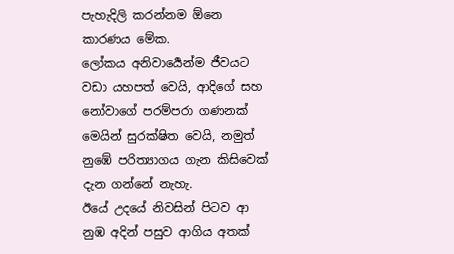පැහැදිලි කරන්නම ඕනෙ කාරණය මේක.
ලෝකය අනිවාර්‍යෙන්ම ජීවයට වඩා යහපත් වෙයි, ආදිගේ සහ නෝවාගේ පරම්පරා ගණනක් මෙයින් සුරක්ෂිත වෙයි, නමුත් නුඹේ පරිත්‍යාගය ගැන කිසිවෙක් දැන ගන්නේ නැහැ.
ඊයේ උදයේ නිවසින් පිටව ආ නුඹ අදින් පසුව ආගිය අතක්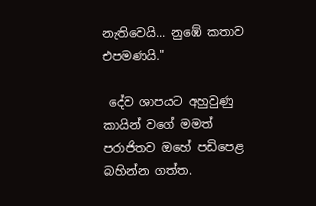නැතිවෙයි... නුඹේ කතාව එපමණයි."

 දේව ශාපයට අහුවුණු කායින් වගේ මමත් පරාජිතව ඔහේ පඩිපෙළ බහින්න ගත්ත.